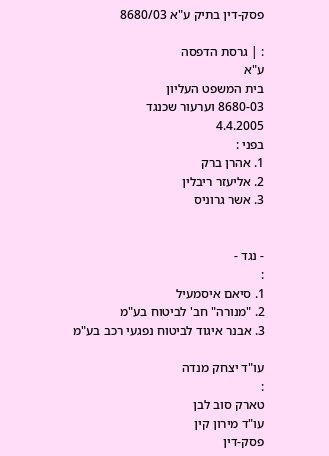פסק-דין בתיק ע"א 8680/03

: | גרסת הדפסה
ע"א
בית המשפט העליון
8680-03 וערעור שכנגד
4.4.2005
בפני :
1. אהרן ברק
2. אליעזר ריבלין
3. אשר גרוניס


- נגד -
:
1. סיאם איסמעיל
2. "מנורה" חב' לביטוח בע"מ
3. אבנר איגוד לביטוח נפגעי רכב בע"מ

עו"ד יצחק מנדה
:
טארק סוב לבן
עו"ד מירון קין
פסק-דין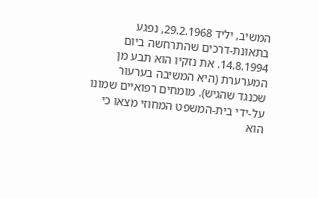המשיב, יליד 29.2.1968, נפגע בתאונת-דרכים שהתרחשה ביום 14.8.1994. את נזקיו הוא תבע מן המערערת (היא המשיבה בערעור שכנגד שהגיש). מומחים רפואיים שמונו על-ידי בית-המשפט המחוזי מצאו כי הוא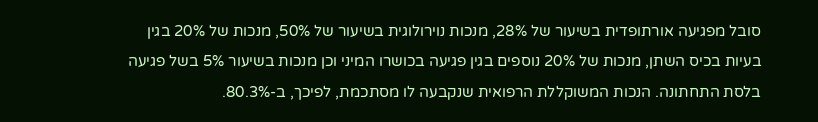סובל מפגיעה אורתופדית בשיעור של 28%, מנכות נוירולוגית בשיעור של 50%, מנכות של 20% בגין בעיות בכיס השתן, מנכות של 20% נוספים בגין פגיעה בכושרו המיני וכן מנכות בשיעור 5% בשל פגיעה בלסת התחתונה. הנכות המשוקללת הרפואית שנקבעה לו מסתכמת, לפיכך, ב-80.3%.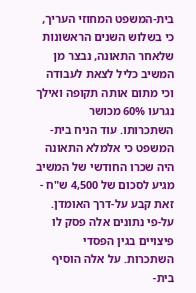בית-המשפט המחוזי העריך, כי בשלוש השנים הראשונות שלאחר התאונה, נבצר מן המשיב כליל לצאת לעבודה וכי מתום אותה תקופה ואילך נגרעו 60% מכושר השתכרותו. עוד הניח בית-המשפט כי אלמלא התאונה היה שכרו החודשי של המשיב מגיע לסכום של 4,500 ש"ח - זאת קבע על-דרך האומדן. על-פי נתונים אלה פסק לו פיצויים בגין הפסדי השתכרות. על אלה הוסיף בית-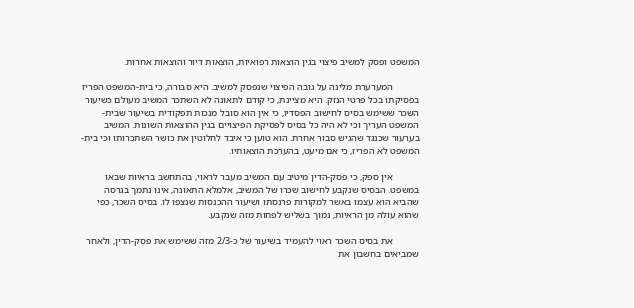המשפט ופסק למשיב פיצוי בגין הוצאות רפואיות, הוצאות דיור והוצאות אחרות.

           המערערת מלינה על גובה הפיצוי שנפסק למשיב. היא סבורה, כי בית-המשפט הפריז בפסיקתו בכל פרטי הנזק. היא מציינת, כי קודם לתאונה לא השתכר המשיב מעולם כשיעור השכר ששימש בסיס לחישוב הפסדיו, כי אין הוא סובל מנכות תפקודית בשיעור שבית-המשפט העריך וכי לא היה כל בסיס לפסיקת הפיצויים בגין ההוצאות השונות. המשיב בערעור שכנגד שהגיש סבור אחרת. הוא טוען כי איבד לחלוטין את כושר השתכרותו וכי בית-המשפט לא הפריז, כי אם מיעט, בהערכת הוצאותיו.

           אין ספק, כי פסק-הדין מיטיב עם המשיב מעבר לראוי, בהתחשב בראיות שבאו במשפט. הבסיס שנקבע לחישוב שכרו של המשיב, אלמלא התאונה, אינו נתמך בגרסה שהביא הוא עצמו באשר למקורות פרנסתו ושיעור ההכנסות שנצפו לו. בסיס השכר, כפי שהוא עולה מן הראיות, נמוך בשליש לפחות מזה שנקבע.

           את בסיס השכר ראוי להעמיד בשיעור של כ-2/3 מזה ששימש את פסק-הדין, ולאחר שמביאים בחשבון את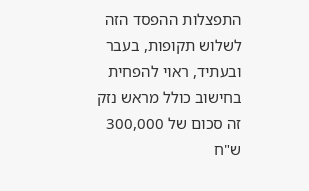התפצלות ההפסד הזה לשלוש תקופות, בעבר ובעתיד, ראוי להפחית בחישוב כולל מראש נזק זה סכום של 300,000 ש"ח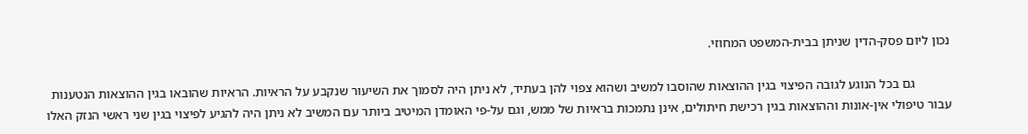נכון ליום פסק-הדין שניתן בבית-המשפט המחוזי.

           גם בכל הנוגע לגובה הפיצוי בגין ההוצאות שהוסבו למשיב ושהוא צפוי להן בעתיד, לא ניתן היה לסמוך את השיעור שנקבע על הראיות. הראיות שהובאו בגין ההוצאות הנטענות עבור טיפולי אין-אונות וההוצאות בגין רכישת חיתולים, אינן נתמכות בראיות של ממש, וגם על-פי האומדן המיטיב ביותר עם המשיב לא ניתן היה להגיע לפיצוי בגין שני ראשי הנזק האלו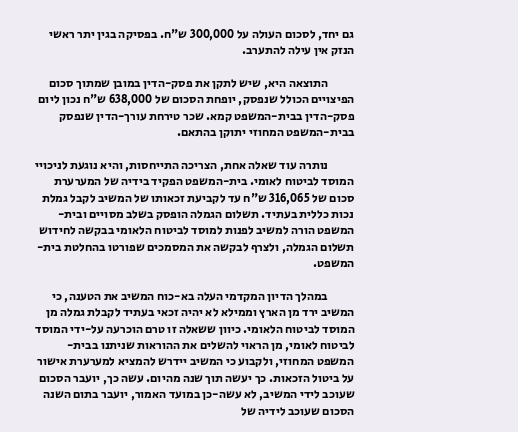גם יחד, לסכום העולה על 300,000 ש"ח. בפסיקה בגין יתר ראשי הנזק אין עילה להתערב.

           התוצאה היא, שיש לתקן את פסק-הדין במובן שמתוך סכום הפיצויים הכולל שנפסק, יופחת הסכום של 638,000 ש"ח נכון ליום פסק-הדין בבית-המשפט קמא. שכר טירחת עורך-הדין שנפסק בבית-המשפט המחוזי יתוקן בהתאם.

           נותרה עוד שאלה אחת, הצריכה התייחסות, והיא נוגעת לניכויי המוסד לביטוח לאומי. בית-המשפט הפקיד בידיה של המערערת סכום של 316,065 ש"ח עד לקביעת זכאותו של המשיב לקבל גמלת נכות כללית בעתיד. תשלום הגמלה הופסק בשלב מסויים ובית-המשפט הורה למשיב לפנות למוסד לביטוח הלאומי בבקשה לחידוש תשלום הגמלה, ולצרף לבקשה את המסמכים שפורטו בהחלטת בית-המשפט.

           במהלך הדיון המקדמי העלה בא-כוח המשיב את הטענה, כי המשיב ירד מן הארץ וממילא לא יהיה זכאי בעתיד לקבלת גמלה מן המוסד לביטוח הלאומי. כיוון ששאלה זו טרם הוכרעה על-ידי המוסד לביטוח לאומי, מן הראוי להשלים את ההוראות שניתנו בבית-המשפט המחוזי, ולקבוע כי המשיב יידרש להמציא למערערת אישור על ביטול הזכאות. כך יעשה תוך שנה מהיום. עשה כך, יועבר הסכום שעוכב לידי המשיב, לא עשה-כן במועד האמור, יועבר בתום השנה הסכום שעוכב לידיה של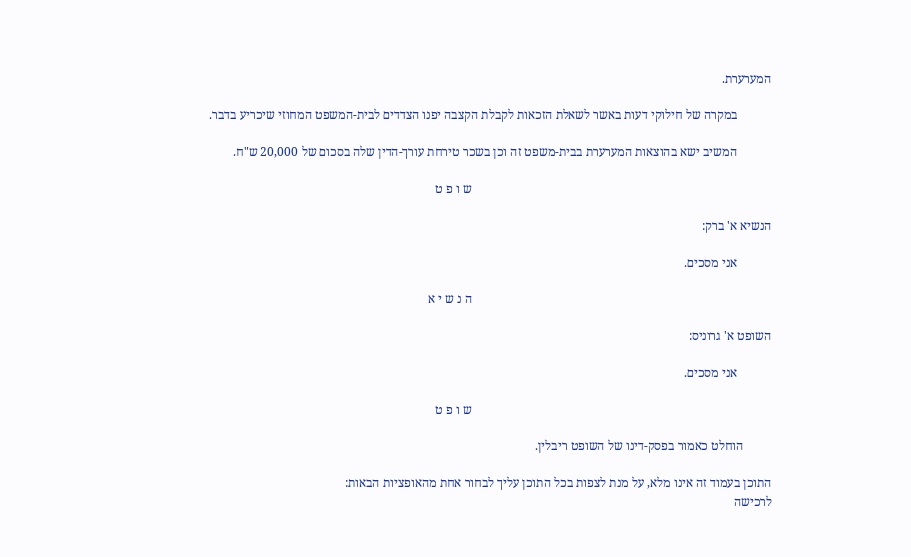המערערת.

           במקרה של חילוקי דעות באשר לשאלת הזכאות לקבלת הקצבה יפנו הצדדים לבית-המשפט המחוזי שיכריע בדבר.

           המשיב ישא בהוצאות המערערת בבית-משפט זה וכן בשכר טירחת עורך-הדין שלה בסכום של 20,000 ש"ח.

                                                                                                ש ו פ ט

הנשיא א' ברק:

           אני מסכים.

                                                                                                ה נ ש י א

השופט א' גרוניס:

           אני מסכים.

                                                                                                ש ו פ ט

         הוחלט כאמור בפסק-דינו של השופט ריבלין.

התוכן בעמוד זה אינו מלא, על מנת לצפות בכל התוכן עליך לבחור אחת מהאופציות הבאות:
לרכישה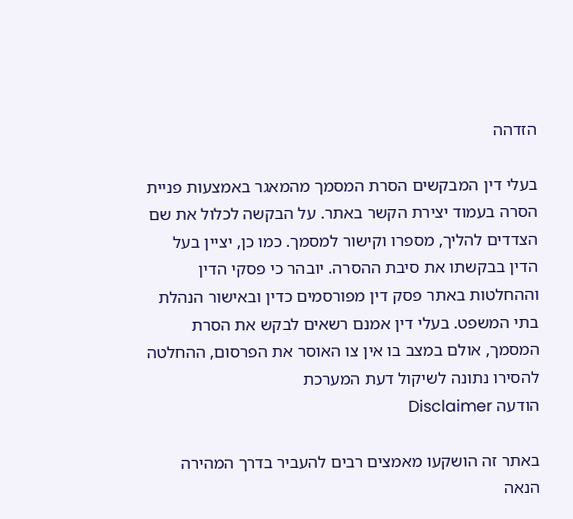הזדהה

בעלי דין המבקשים הסרת המסמך מהמאגר באמצעות פניית הסרה בעמוד יצירת הקשר באתר. על הבקשה לכלול את שם הצדדים להליך, מספרו וקישור למסמך. כמו כן, יציין בעל הדין בבקשתו את סיבת ההסרה. יובהר כי פסקי הדין וההחלטות באתר פסק דין מפורסמים כדין ובאישור הנהלת בתי המשפט. בעלי דין אמנם רשאים לבקש את הסרת המסמך, אולם במצב בו אין צו האוסר את הפרסום, ההחלטה להסירו נתונה לשיקול דעת המערכת
הודעה Disclaimer

באתר זה הושקעו מאמצים רבים להעביר בדרך המהירה הנאה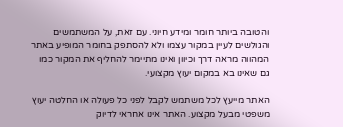והטובה ביותר חומר ומידע חיוני. עם זאת, על המשתמשים והגולשים לעיין במקור עצמו ולא להסתפק בחומר המופיע באתר המהווה מראה דרך וכיוון ואינו מתיימר להחליף את המקור כמו גם שאינו בא במקום יעוץ מקצועי.

האתר מייעץ לכל משתמש לקבל לפני כל פעולה או החלטה יעוץ משפטי מבעל מקצוע. האתר אינו אחראי לדיוק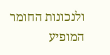ולנכונות החומר המופיע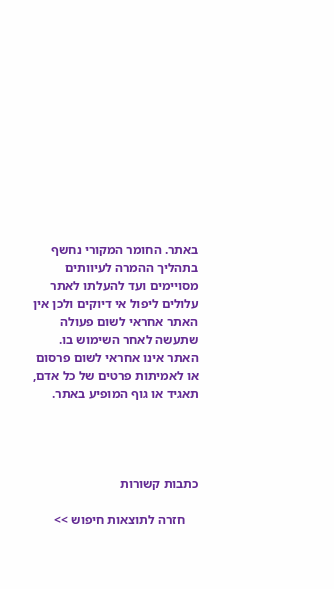באתר. החומר המקורי נחשף בתהליך ההמרה לעיוותים מסויימים ועד להעלתו לאתר עלולים ליפול אי דיוקים ולכן אין האתר אחראי לשום פעולה שתעשה לאחר השימוש בו. האתר אינו אחראי לשום פרסום או לאמיתות פרטים של כל אדם, תאגיד או גוף המופיע באתר.




כתבות קשורות

    חזרה לתוצאות חיפוש >>